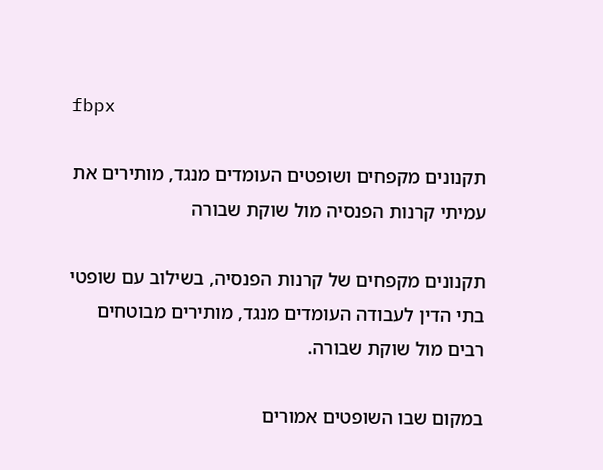fbpx

תקנונים מקפחים ושופטים העומדים מנגד, מותירים את עמיתי קרנות הפנסיה מול שוקת שבורה

תקנונים מקפחים של קרנות הפנסיה, בשילוב עם שופטי בתי הדין לעבודה העומדים מנגד, מותירים מבוטחים רבים מול שוקת שבורה.

במקום שבו השופטים אמורים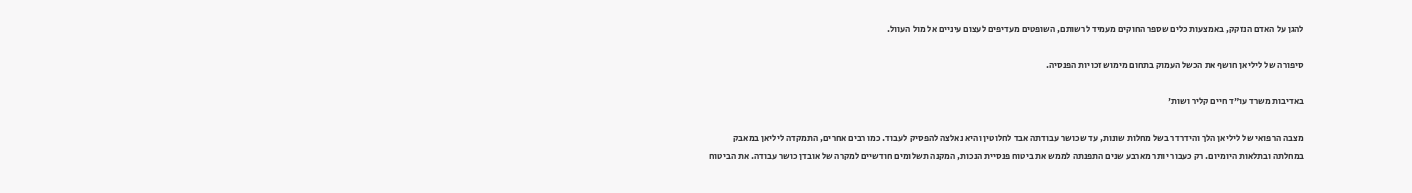להגן על האדם הנזקק, באמצעות כלים שספר החוקים מעמיד לרשותם, השופטים מעדיפים לעצום עיניים אל מול העוול.

סיפורה של ליליאן חושף את הכשל העמוק בתחום מימוש זכויות הפנסיה.

באדיבות משרד עו"ד חיים קליר ושות'

מצבה הרפואי של ליליאן הלך והידרדר בשל מחלות שונות, עד שכושר עבודתה אבד לחלוטין והיא נאלצה להפסיק לעבוד. כמו רבים אחרים, התמקדה ליליאן במאבק במחלתה ובתלאות היומיום. רק כעבור יותר מארבע שנים התפנתה לממש את ביטוח פנסיית הנכות, המקנה תשלומים חודשיים למקרה של אובדן כושר עבודה. את הביטוח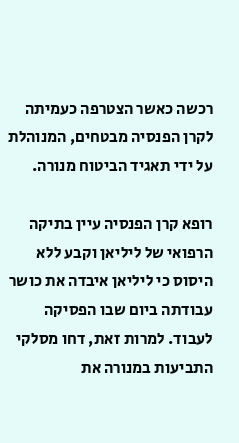רכשה כאשר הצטרפה כעמיתה לקרן הפנסיה מבטחים, המנוהלת על ידי תאגיד הביטוח מנורה.

רופא קרן הפנסיה עיין בתיקה הרפואי של ליליאן וקבע ללא היסוס כי ליליאן איבדה את כושר עבודתה ביום שבו הפסיקה לעבוד. למרות זאת, דחו מסלקי התביעות במנורה את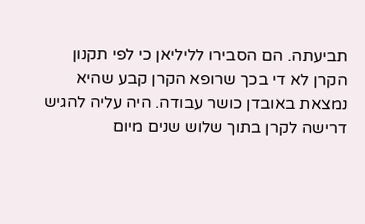תביעתה. הם הסבירו לליליאן כי לפי תקנון הקרן לא די בכך שרופא הקרן קבע שהיא נמצאת באובדן כושר עבודה. היה עליה להגיש דרישה לקרן בתוך שלוש שנים מיום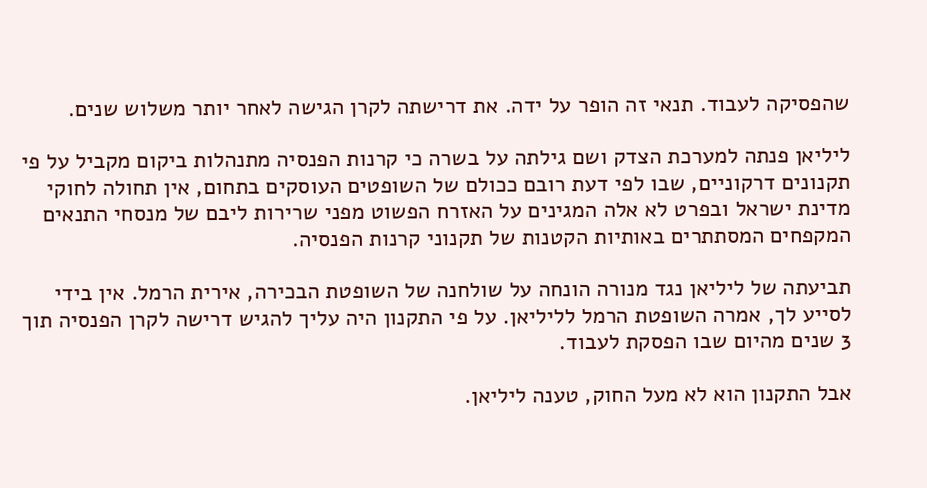שהפסיקה לעבוד. תנאי זה הופר על ידה. את דרישתה לקרן הגישה לאחר יותר משלוש שנים.

ליליאן פנתה למערכת הצדק ושם גילתה על בשרה כי קרנות הפנסיה מתנהלות ביקום מקביל על פי תקנונים דרקוניים, שבו לפי דעת רובם ככולם של השופטים העוסקים בתחום, אין תחולה לחוקי מדינת ישראל ובפרט לא אלה המגינים על האזרח הפשוט מפני שרירות ליבם של מנסחי התנאים המקפחים המסתתרים באותיות הקטנות של תקנוני קרנות הפנסיה.

תביעתה של ליליאן נגד מנורה הונחה על שולחנה של השופטת הבכירה, אירית הרמל. אין בידי לסייע לך, אמרה השופטת הרמל לליליאן. על פי התקנון היה עליך להגיש דרישה לקרן הפנסיה תוך 3 שנים מהיום שבו הפסקת לעבוד.

אבל התקנון הוא לא מעל החוק, טענה ליליאן.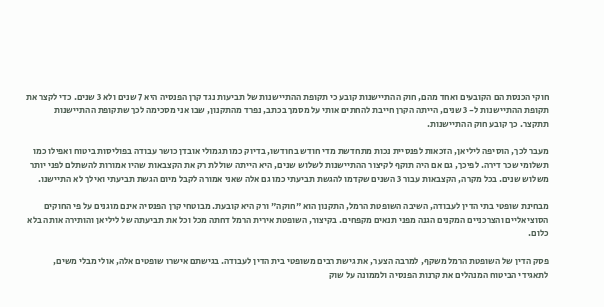חוקי הכנסת הם הקובעים ואחד מהם, חוק ההתיישנות קובע כי תקופת ההתיישנות של תביעות נגד קרן הפנסיה היא 7 שנים ולא 3 שנים. כדי לקצר את תקופת ההתיישנות ל- 3 שנים, הייתה הקרן חייבת להחתים אותי על מסמך בכתב, נפרד מהתקנון, שבו אני מסכימה לכך שתקופת ההתיישנות תתקצר. כך קובע חוק ההתיישנות.

מעבר לכך, הוסיפה ליליאן, הזכאות לפנסיית נכות מתחדשת מדי חודש בחודשו, בדיוק כמו תגמולי אובדן כושר עבודה בפוליסות ביטוח ואפילו כמו תשלומי שכר דירה. לפיכך, גם אם היה תוקף לקיצור ההתיישנות לשלוש שנים, היא הייתה שוללת רק את הקצבאות שהיו אמורות להשתלם לפני יותר משלוש שנים. בכל מקרה, הקצבאות עבור 3 השנים שקדמו להגשת תביעתי כמו גם אלה שאני אמורה לקבל מיום הגשת תביעתי ואילך לא התיישנו.

מבחינת שופטי בתי הדין לעבודה, השיבה השופטת הרמל, התקנון הוא "חוקה" ורק היא קובעת. מבוטחי קרן הפנסיה אינם מוגנים על פי החוקים הסוציאליים והצרכניים המקנים הגנה מפני תנאים מקפחים. בקיצור, השופטת אירית הרמל דחתה מכל וכל את תביעתה של ליליאן והותירה אותה בלא כלום.

פסק הדין של השופטת הרמל משקף, למרבה הצער, את גישת רבים משופטי בית הדין לעבודה. בגישתם אישרו שופטים אלה, אולי מבלי משים, לתאגידי הביטוח המנהלים את קרנות הפנסיה ולממונה על שוק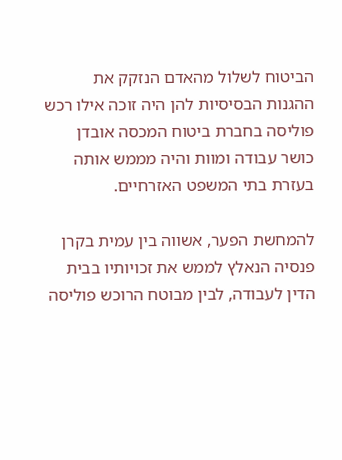הביטוח לשלול מהאדם הנזקק את ההגנות הבסיסיות להן היה זוכה אילו רכש פוליסה בחברת ביטוח המכסה אובדן כושר עבודה ומוות והיה מממש אותה בעזרת בתי המשפט האזרחיים.

להמחשת הפער, אשווה בין עמית בקרן פנסיה הנאלץ לממש את זכויותיו בבית הדין לעבודה, לבין מבוטח הרוכש פוליסה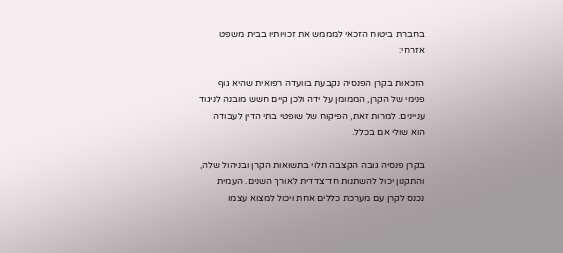בחברת ביטוח הזכאי למממש את זכויותיו בבית משפט אזרחי:

הזכאות בקרן הפנסיה נקבעת בוועדה רפואית שהיא גוף פנימי של הקרן, הממומן על ידה ולכן קיים חשש מובנה לניגוד עניינים. למרות זאת, הפיקוח של שופטי בתי הדין לעבודה הוא שולי אם בכלל.

בקרן פנסיה גובה הקצבה תלוי בתשואות הקרן ובניהול שלה, והתקנון יכול להשתנות חד־צדדית לאורך השנים. העמית נכנס לקרן עם מערכת כללים אחת ויכול למצוא עצמו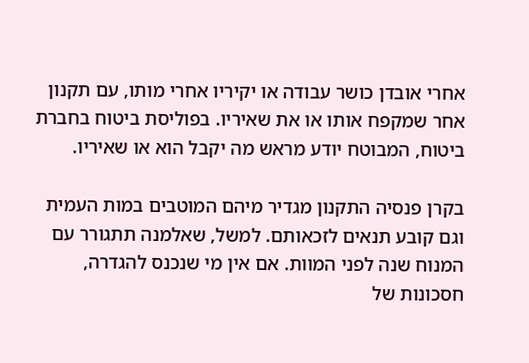אחרי אובדן כושר עבודה או יקיריו אחרי מותו, עם תקנון אחר שמקפח אותו או את שאיריו. בפוליסת ביטוח בחברת ביטוח, המבוטח יודע מראש מה יקבל הוא או שאיריו.

בקרן פנסיה התקנון מגדיר מיהם המוטבים במות העמית וגם קובע תנאים לזכאותם. למשל, שאלמנה תתגורר עם המנוח שנה לפני המוות. אם אין מי שנכנס להגדרה, חסכונות של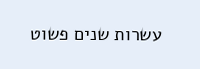עשרות שנים פשוט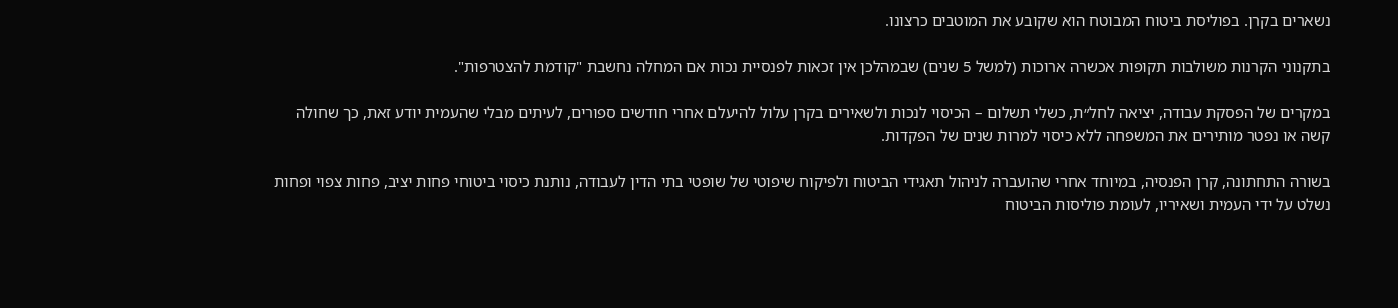נשארים בקרן. בפוליסת ביטוח המבוטח הוא שקובע את המוטבים כרצונו.

בתקנוני הקרנות משולבות תקופות אכשרה ארוכות (למשל 5 שנים) שבמהלכן אין זכאות לפנסיית נכות אם המחלה נחשבת "קודמת להצטרפות".

במקרים של הפסקת עבודה, יציאה לחל״ת, כשלי תשלום – הכיסוי לנכות ולשאירים בקרן עלול להיעלם אחרי חודשים ספורים, לעיתים מבלי שהעמית יודע זאת, כך שחולה קשה או נפטר מותירים את המשפחה ללא כיסוי למרות שנים של הפקדות.

בשורה התחתונה, קרן הפנסיה, במיוחד אחרי שהועברה לניהול תאגידי הביטוח ולפיקוח שיפוטי של שופטי בתי הדין לעבודה, נותנת כיסוי ביטוחי פחות יציב, פחות צפוי ופחות נשלט על ידי העמית ושאיריו, לעומת פוליסות הביטוח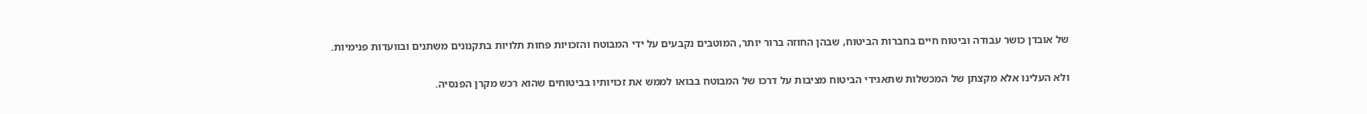של אובדן כושר עבודה וביטוח חיים בחברות הביטוח, שבהן החוזה ברור יותר, המוטבים נקבעים על ידי המבוטח והזכויות פחות תלויות בתקנונים משתנים ובוועדות פנימיות.

ולא העלינו אלא מקצתן של המכשלות שתאגידי הביטוח מציבות על דרכו של המבוטח בבואו לממש את זכויותיו בביטוחים שהוא רכש מקרן הפנסיה.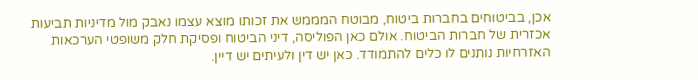אכן, בביטוחים בחברות ביטוח, מבוטח המממש את זכותו מוצא עצמו נאבק מול מדיניות תביעות אכזרית של חברות הביטוח. אולם כאן הפוליסה, דיני הביטוח ופסיקת חלק משופטי הערכאות האזרחיות נותנים לו כלים להתמודד. כאן יש דין ולעיתים יש דיין.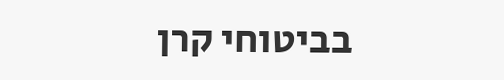בביטוחי קרן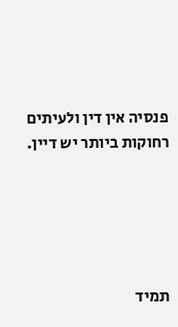פנסיה אין דין ולעיתים רחוקות ביותר יש דיין.





תמיד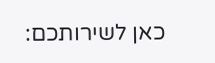כאן לשירותכם: